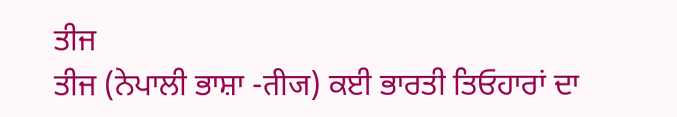ਤੀਜ
ਤੀਜ (ਨੇਪਾਲੀ ਭਾਸ਼ਾ -तीज) ਕਈ ਭਾਰਤੀ ਤਿਓਹਾਰਾਂ ਦਾ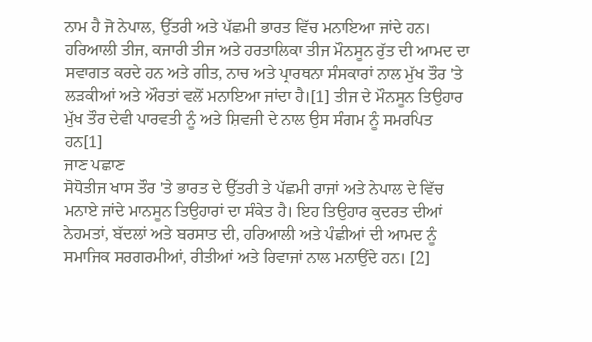ਨਾਮ ਹੈ ਜੋ ਨੇਪਾਲ, ਉੱਤਰੀ ਅਤੇ ਪੱਛਮੀ ਭਾਰਤ ਵਿੱਚ ਮਨਾਇਆ ਜਾਂਦੇ ਹਨ। ਹਰਿਆਲੀ ਤੀਜ, ਕਜਾਰੀ ਤੀਜ ਅਤੇ ਹਰਤਾਲਿਕਾ ਤੀਜ ਮੌਨਸੂਨ ਰੁੱਤ ਦੀ ਆਮਦ ਦਾ ਸਵਾਗਤ ਕਰਦੇ ਹਨ ਅਤੇ ਗੀਤ, ਨਾਚ ਅਤੇ ਪ੍ਰਾਰਥਨਾ ਸੰਸਕਾਰਾਂ ਨਾਲ ਮੁੱਖ ਤੌਰ 'ਤੇ ਲੜਕੀਆਂ ਅਤੇ ਔਰਤਾਂ ਵਲੋਂ ਮਨਾਇਆ ਜਾਂਦਾ ਹੈ।[1] ਤੀਜ ਦੇ ਮੌਨਸੂਨ ਤਿਉਹਾਰ ਮੁੱਖ ਤੌਰ ਦੇਵੀ ਪਾਰਵਤੀ ਨੂੰ ਅਤੇ ਸ਼ਿਵਜੀ ਦੇ ਨਾਲ ਉਸ ਸੰਗਮ ਨੂੰ ਸਮਰਪਿਤ ਹਨ[1]
ਜਾਣ ਪਛਾਣ
ਸੋਧੋਤੀਜ ਖਾਸ ਤੌਰ 'ਤੇ ਭਾਰਤ ਦੇ ਉੱਤਰੀ ਤੇ ਪੱਛਮੀ ਰਾਜਾਂ ਅਤੇ ਨੇਪਾਲ ਦੇ ਵਿੱਚ ਮਨਾਏ ਜਾਂਦੇ ਮਾਨਸੂਨ ਤਿਉਹਾਰਾਂ ਦਾ ਸੰਕੇਤ ਹੈ। ਇਹ ਤਿਉਹਾਰ ਕੁਦਰਤ ਦੀਆਂ ਨੇਹਮਤਾਂ, ਬੱਦਲਾਂ ਅਤੇ ਬਰਸਾਤ ਦੀ, ਹਰਿਆਲੀ ਅਤੇ ਪੰਛੀਆਂ ਦੀ ਆਮਦ ਨੂੰ ਸਮਾਜਿਕ ਸਰਗਰਮੀਆਂ, ਰੀਤੀਆਂ ਅਤੇ ਰਿਵਾਜਾਂ ਨਾਲ ਮਨਾਉਂਦੇ ਹਨ। [2]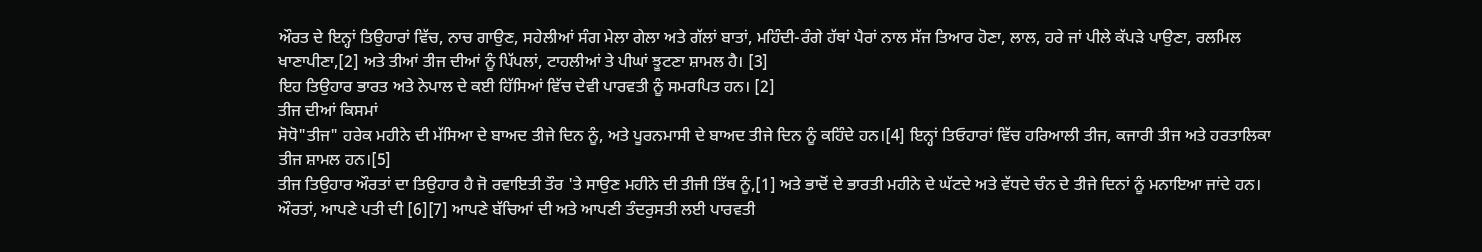ਔਰਤ ਦੇ ਇਨ੍ਹਾਂ ਤਿਉਹਾਰਾਂ ਵਿੱਚ, ਨਾਚ ਗਾਉਣ, ਸਹੇਲੀਆਂ ਸੰਗ ਮੇਲਾ ਗੇਲਾ ਅਤੇ ਗੱਲਾਂ ਬਾਤਾਂ, ਮਹਿੰਦੀ-ਰੰਗੇ ਹੱਥਾਂ ਪੈਰਾਂ ਨਾਲ ਸੱਜ ਤਿਆਰ ਹੋਣਾ, ਲਾਲ, ਹਰੇ ਜਾਂ ਪੀਲੇ ਕੱਪੜੇ ਪਾਉਣਾ, ਰਲਮਿਲ ਖਾਣਾਪੀਣਾ,[2] ਅਤੇ ਤੀਆਂ ਤੀਜ ਦੀਆਂ ਨੂੰ ਪਿੱਪਲਾਂ, ਟਾਹਲੀਆਂ ਤੇ ਪੀਘਾਂ ਝੂਟਣਾ ਸ਼ਾਮਲ ਹੈ। [3]
ਇਹ ਤਿਉਹਾਰ ਭਾਰਤ ਅਤੇ ਨੇਪਾਲ ਦੇ ਕਈ ਹਿੱਸਿਆਂ ਵਿੱਚ ਦੇਵੀ ਪਾਰਵਤੀ ਨੂੰ ਸਮਰਪਿਤ ਹਨ। [2]
ਤੀਜ ਦੀਆਂ ਕਿਸਮਾਂ
ਸੋਧੋ"ਤੀਜ" ਹਰੇਕ ਮਹੀਨੇ ਦੀ ਮੱਸਿਆ ਦੇ ਬਾਅਦ ਤੀਜੇ ਦਿਨ ਨੂੰ, ਅਤੇ ਪੂਰਨਮਾਸੀ ਦੇ ਬਾਅਦ ਤੀਜੇ ਦਿਨ ਨੂੰ ਕਹਿੰਦੇ ਹਨ।[4] ਇਨ੍ਹਾਂ ਤਿਓਹਾਰਾਂ ਵਿੱਚ ਹਰਿਆਲੀ ਤੀਜ, ਕਜਾਰੀ ਤੀਜ ਅਤੇ ਹਰਤਾਲਿਕਾ ਤੀਜ ਸ਼ਾਮਲ ਹਨ।[5]
ਤੀਜ ਤਿਉਹਾਰ ਔਰਤਾਂ ਦਾ ਤਿਉਹਾਰ ਹੈ ਜੋ ਰਵਾਇਤੀ ਤੌਰ 'ਤੇ ਸਾਉਣ ਮਹੀਨੇ ਦੀ ਤੀਜੀ ਤਿੱਥ ਨੂੰ,[1] ਅਤੇ ਭਾਦੋਂ ਦੇ ਭਾਰਤੀ ਮਹੀਨੇ ਦੇ ਘੱਟਦੇ ਅਤੇ ਵੱਧਦੇ ਚੰਨ ਦੇ ਤੀਜੇ ਦਿਨਾਂ ਨੂੰ ਮਨਾਇਆ ਜਾਂਦੇ ਹਨ। ਔਰਤਾਂ, ਆਪਣੇ ਪਤੀ ਦੀ [6][7] ਆਪਣੇ ਬੱਚਿਆਂ ਦੀ ਅਤੇ ਆਪਣੀ ਤੰਦਰੁਸਤੀ ਲਈ ਪਾਰਵਤੀ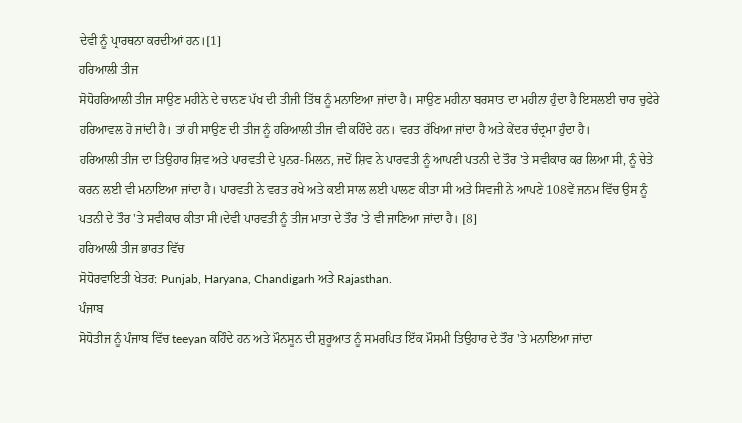ਦੇਵੀ ਨੂੰ ਪ੍ਰਾਰਥਨਾ ਕਰਦੀਆਂ ਹਨ।[1]
ਹਰਿਆਲੀ ਤੀਜ
ਸੋਧੋਹਰਿਆਲੀ ਤੀਜ ਸਾਉਣ ਮਹੀਨੇ ਦੇ ਚਾਨਣ ਪੱਖ ਦੀ ਤੀਜੀ ਤਿੱਥ ਨੂੰ ਮਨਾਇਆ ਜਾਂਦਾ ਹੈ। ਸਾਉਣ ਮਹੀਨਾ ਬਰਸਾਤ ਦਾ ਮਹੀਨਾ ਹੁੰਦਾ ਹੈ ਇਸਲਈ ਚਾਰ ਚੁਫੇਰੇ ਹਰਿਆਵਲ ਹੋ ਜਾਂਦੀ ਹੈ। ਤਾਂ ਹੀ ਸਾਉਣ ਦੀ ਤੀਜ ਨੂੰ ਹਰਿਆਲੀ ਤੀਜ ਵੀ ਕਹਿੰਦੇ ਹਨ। ਵਰਤ ਰੱਖਿਆ ਜਾਂਦਾ ਹੈ ਅਤੇ ਕੇਂਦਰ ਚੰਦ੍ਰਮਾ ਹੁੰਦਾ ਹੈ।
ਹਰਿਆਲੀ ਤੀਜ ਦਾ ਤਿਉਹਾਰ ਸ਼ਿਵ ਅਤੇ ਪਾਰਵਤੀ ਦੇ ਪੁਨਰ-ਮਿਲਨ, ਜਦੋਂ ਸ਼ਿਵ ਨੇ ਪਾਰਵਤੀ ਨੂੰ ਆਪਣੀ ਪਤਨੀ ਦੇ ਤੌਰ 'ਤੇ ਸਵੀਕਾਰ ਕਰ ਲਿਆ ਸੀ, ਨੂੰ ਚੇਤੇ ਕਰਨ ਲਈ ਵੀ ਮਨਾਇਆ ਜਾਂਦਾ ਹੈ। ਪਾਰਵਤੀ ਨੇ ਵਰਤ ਰਖੇ ਅਤੇ ਕਈ ਸਾਲ ਲਈ ਪਾਲਣ ਕੀਤਾ ਸੀ ਅਤੇ ਸਿਵਜੀ ਨੇ ਆਪਣੇ 108ਵੇਂ ਜਨਮ ਵਿੱਚ ਉਸ ਨੂੰ ਪਤਨੀ ਦੇ ਤੌਰ 'ਤੇ ਸਵੀਕਾਰ ਕੀਤਾ ਸੀ।ਦੇਵੀ ਪਾਰਵਤੀ ਨੂੰ ਤੀਜ ਮਾਤਾ ਦੇ ਤੌਰ 'ਤੇ ਵੀ ਜਾਣਿਆ ਜਾਂਦਾ ਹੈ। [8]
ਹਰਿਆਲੀ ਤੀਜ ਭਾਰਤ ਵਿੱਚ
ਸੋਧੋਰਵਾਇਤੀ ਖੇਤਰ: Punjab, Haryana, Chandigarh ਅਤੇ Rajasthan.
ਪੰਜਾਬ
ਸੋਧੋਤੀਜ ਨੂੰ ਪੰਜਾਬ ਵਿੱਚ teeyan ਕਹਿੰਦੇ ਹਨ ਅਤੇ ਮੌਨਸੂਨ ਦੀ ਸ਼ੁਰੂਆਤ ਨੂੰ ਸਮਰਪਿਤ ਇੱਕ ਮੌਸਮੀ ਤਿਉਹਾਰ ਦੇ ਤੌਰ 'ਤੇ ਮਨਾਇਆ ਜਾਂਦਾ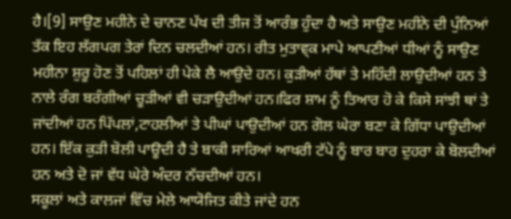ਹੈ।[9] ਸਾਉਣ ਮਹੀਨੇ ਦੇ ਚਾਨਣ ਪੱਖ ਦੀ ਤੀਜ ਤੋਂ ਆਰੰਭ ਹੁੰਦਾ ਹੈ ਅਤੇ ਸਾਉਣ ਮਹੀਨੇ ਦੀ ਪੁੰਨਿਆਂ ਤੱਕ ਇਹ ਲੱਗਪਗ ਤੇਰਾਂ ਦਿਨ ਚਲਦੀਆਂ ਹਨ। ਰੀਤ ਮੁਤਾਵ੍ਕ ਮਾਪੇ ਆਪਣੀਆਂ ਧੀਆਂ ਨੂੰ ਸਾਉਣ ਮਹੀਨਾ ਸ਼ੁਰੂ ਹੋਣ ਤੋਂ ਪਹਿਲਾਂ ਹੀ ਪੇਕੇ ਲੈ ਆਉਦੇ ਹਨ। ਕੁੜੀਆਂ ਹੱਥਾਂ ਤੇ ਮਹਿੰਦੀ ਲਾਉਦੀਆਂ ਹਨ ਤੇ ਨਾਲੇ ਰੰਗ ਬਰੰਗੀਆਂ ਚੂੜੀਆਂ ਵੀ ਚੜਾਉਦੀਆਂ ਹਨ।ਫਿਰ ਸ਼ਾਮ ਨੂੰ ਤਿਆਰ ਹੋ ਕੇ ਕਿਸੇ ਸਾਂਝੀ ਥਾਂ ਤੇ ਜਾਂਦੀਆਂ ਹਨ ਪਿੱਪਲਾਂ,ਟਾਹਲੀਆਂ ਤੇ ਪੀਘਾਂ ਪਾਉਦੀਆਂ ਹਨ ਗੋਲ ਘੇਰਾ ਬਣਾ ਕੇ ਗਿੱਧਾ ਪਾਉਦੀਆਂ ਹਨ। ਇੱਕ ਕੁੜੀ ਬੋਲੀ ਪਾਊਦੀ ਹੈ ਤੇ ਬਾਕੀ ਸਾਰਿਆਂ ਆਖਰੀ ਟੱਪੇ ਨੂੰ ਬਾਰ ਬਾਰ ਦੁਹਰਾ ਕੇ ਬੋਲਦੀਆਂ ਹਨ ਅਤੇ ਦੋ ਜਾਂ ਵੱਧ ਘੇਰੇ ਅੰਦਰ ਨੱਚਦੀਆਂ ਹਨ।
ਸਕੂਲਾਂ ਅਤੇ ਕਾਲਜਾਂ ਵਿੱਚ ਮੇਲੇ ਆਯੋਜਿਤ ਕੀਤੇ ਜਾਂਦੇ ਹਨ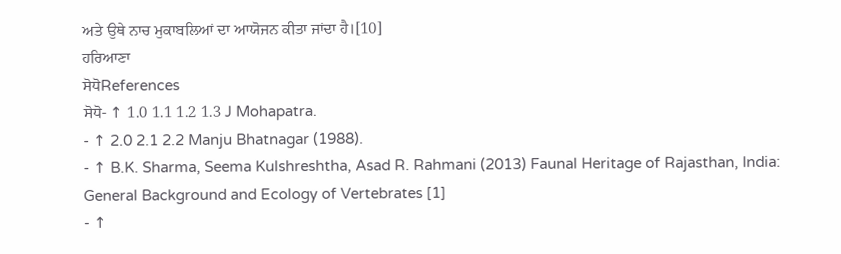ਅਤੇ ਉਥੇ ਨਾਚ ਮੁਕਾਬਲਿਆਂ ਦਾ ਆਯੋਜਨ ਕੀਤਾ ਜਾਂਦਾ ਹੈ।[10]
ਹਰਿਆਣਾ
ਸੋਧੋReferences
ਸੋਧੋ- ↑ 1.0 1.1 1.2 1.3 J Mohapatra.
- ↑ 2.0 2.1 2.2 Manju Bhatnagar (1988).
- ↑ B.K. Sharma, Seema Kulshreshtha, Asad R. Rahmani (2013) Faunal Heritage of Rajasthan, India: General Background and Ecology of Vertebrates [1]
- ↑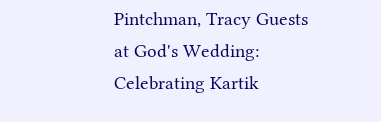Pintchman, Tracy Guests at God's Wedding: Celebrating Kartik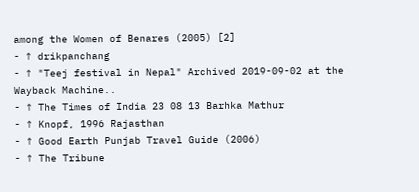among the Women of Benares (2005) [2]
- ↑ drikpanchang
- ↑ "Teej festival in Nepal" Archived 2019-09-02 at the Wayback Machine..
- ↑ The Times of India 23 08 13 Barhka Mathur
- ↑ Knopf, 1996 Rajasthan
- ↑ Good Earth Punjab Travel Guide (2006)
- ↑ The Tribune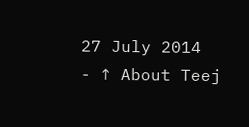27 July 2014
- ↑ About Teej